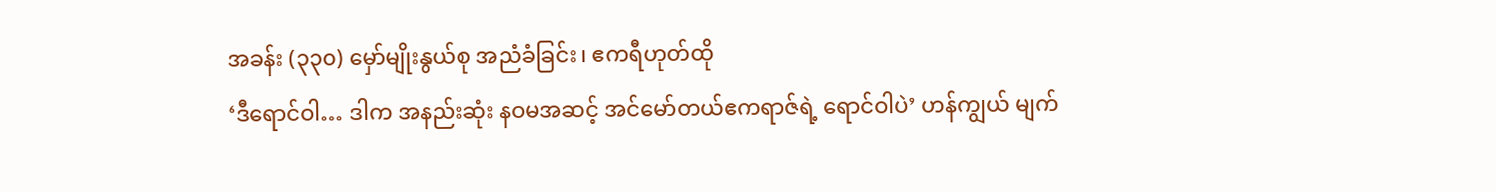အခန်း (၃၃၀) မှော်မျိုးနွယ်စု အညံခံခြင်း၊ ဧကရီဟုတ်ထို
‘ဒီရောင်ဝါ… ဒါက အနည်းဆုံး နဝမအဆင့် အင်မော်တယ်ဧကရာဇ်ရဲ့ ရောင်ဝါပဲ’ ဟန်ကျွယ် မျက်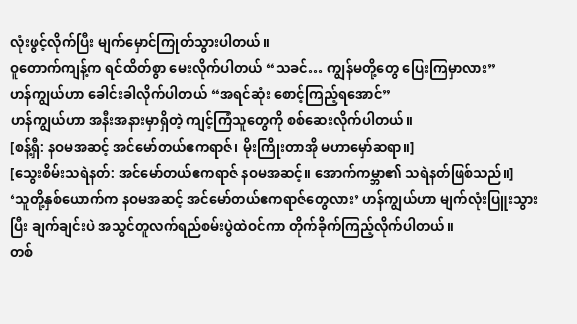လုံးဖွင့်လိုက်ပြီး မျက်မှောင်ကြုတ်သွားပါတယ်။
ဝူတောက်ကျန့်က ရင်ထိတ်စွာ မေးလိုက်ပါတယ် “သခင်… ကျွန်မတို့တွေ ပြေးကြမှာလား”
ဟန်ကျွယ်ဟာ ခေါင်းခါလိုက်ပါတယ် “အရင်ဆုံး စောင့်ကြည့်ရအောင်”
ဟန်ကျွယ်ဟာ အနီးအနားမှာရှိတဲ့ ကျင့်ကြံသူတွေကို စစ်ဆေးလိုက်ပါတယ်။
[စန့်ရှီ: နဝမအဆင့် အင်မော်တယ်ဧကရာဇ်၊ မိုးကြိုးတာအို မဟာမှော်ဆရာ။]
[သွေးစိမ်းသရဲနတ်: အင်မော်တယ်ဧကရာဇ် နဝမအဆင့်။ အောက်ကမ္ဘာ၏ သရဲနတ်ဖြစ်သည်။]
‘သူတို့နှစ်ယောက်က နဝမအဆင့် အင်မော်တယ်ဧကရာဇ်တွေလား’ ဟန်ကျွယ်ဟာ မျက်လုံးပြူးသွားပြီး ချက်ချင်းပဲ အသွင်တူလက်ရည်စမ်းပွဲထဲဝင်ကာ တိုက်ခိုက်ကြည့်လိုက်ပါတယ်။
တစ်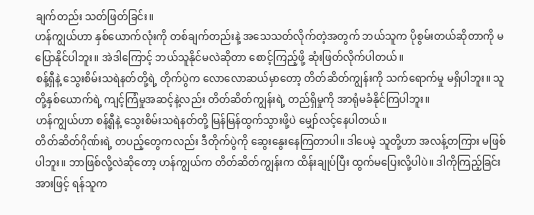ချက်တည်း သတ်ဖြတ်ခြင်း။
ဟန်ကျွယ်ဟာ နှစ်ယောက်လုံးကို တစ်ချက်တည်းနဲ့ အသေသတ်လိုက်တဲ့အတွက် ဘယ်သူက ပိုစွမ်းတယ်ဆိုတာကို မပြောနိုင်ပါဘူး။ အဲဒါကြောင့် ဘယ်သူနိုင်မလဲဆိုတာ စောင့်ကြည့်ဖို့ ဆုံးဖြတ်လိုက်ပါတယ်။
စန့်ရှီနဲ့ သွေးစိမ်းသရဲနတ်တို့ရဲ့ တိုက်ပွဲက လောလောဆယ်မှာတော့ တိတ်ဆိတ်ကျွန်းကို သက်ရောက်မှု မရှိပါဘူး။ သူတို့နှစ်ယောက်ရဲ့ ကျင့်ကြံမှုအဆင့်နဲ့လည်း တိတ်ဆိတ်ကျွန်းရဲ့ တည်ရှိမှုကို အာရုံမခံနိုင်ကြပါဘူး။
ဟန်ကျွယ်ဟာ စန့်ရှီနဲ့ သွေးစိမ်းသရဲနတ်တို့ မြန်မြန်ထွက်သွားဖို့ပဲ မျှော်လင့်နေပါတယ်။
တိတ်ဆိတ်ဂိုဏ်းရဲ့ တပည့်တွေကလည်း ဒီတိုက်ပွဲကို ဆွေးနွေးနေကြတာပါ။ ဒါပေမဲ့ သူတို့ဟာ အလန့်တကြား မဖြစ်ပါဘူး။ ဘာဖြစ်လို့လဲဆိုတော့ ဟန်ကျွယ်က တိတ်ဆိတ်ကျွန်းက ထိန်းချုပ်ပြီး ထွက်မပြေးလို့ပါပဲ။ ဒါကိုကြည့်ခြင်းအားဖြင့် ရန်သူက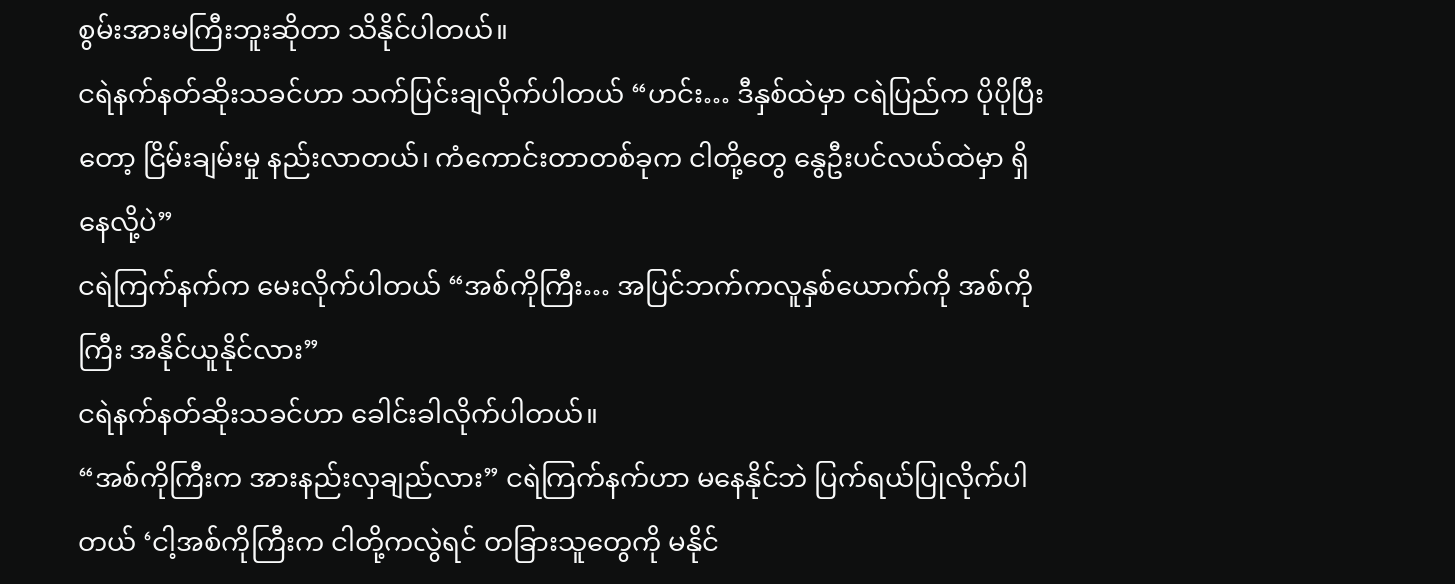စွမ်းအားမကြီးဘူးဆိုတာ သိနိုင်ပါတယ်။
ငရဲနက်နတ်ဆိုးသခင်ဟာ သက်ပြင်းချလိုက်ပါတယ် “ဟင်း… ဒီနှစ်ထဲမှာ ငရဲပြည်က ပိုပိုပြီးတော့ ငြိမ်းချမ်းမှု နည်းလာတယ်၊ ကံကောင်းတာတစ်ခုက ငါတို့တွေ နွေဦးပင်လယ်ထဲမှာ ရှိနေလို့ပဲ”
ငရဲကြက်နက်က မေးလိုက်ပါတယ် “အစ်ကိုကြီး… အပြင်ဘက်ကလူနှစ်ယောက်ကို အစ်ကိုကြီး အနိုင်ယူနိုင်လား”
ငရဲနက်နတ်ဆိုးသခင်ဟာ ခေါင်းခါလိုက်ပါတယ်။
“အစ်ကိုကြီးက အားနည်းလှချည်လား” ငရဲကြက်နက်ဟာ မနေနိုင်ဘဲ ပြက်ရယ်ပြုလိုက်ပါတယ် ‘ငါ့အစ်ကိုကြီးက ငါတို့ကလွဲရင် တခြားသူတွေကို မနိုင်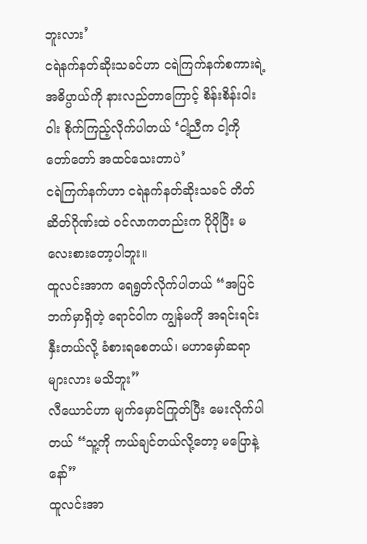ဘူးလား’
ငရဲနက်နတ်ဆိုးသခင်ဟာ ငရဲကြက်နက်စကားရဲ့ အဓိပ္ပာယ်ကို နားလည်တာကြောင့် စိန်းစိန်းဝါးဝါး စိုက်ကြည့်လိုက်ပါတယ် ‘ငါ့ညီက ငါ့ကို တော်တော် အထင်သေးတာပဲ’
ငရဲကြက်နက်ဟာ ငရဲနက်နတ်ဆိုးသခင် တိတ်ဆိတ်ဂိုဏ်းထဲ ဝင်လာကတည်းက ပိုပိုပြီး မလေးစားတော့ပါဘူး။
ထူလင်းအာက ရေရွတ်လိုက်ပါတယ် “အပြင်ဘက်မှာရှိတဲ့ ရောင်ဝါက ကျွန်မကို အရင်းရင်းနှီးတယ်လို့ ခံစားရစေတယ်၊ မဟာမှော်ဆရာများလား မသိဘူး”
လီယောင်ဟာ မျက်မှောင်ကြုတ်ပြီး မေးလိုက်ပါတယ် “သူ့ကို ကယ်ချင်တယ်လို့တော့ မပြောနဲ့နော်”
ထူလင်းအာ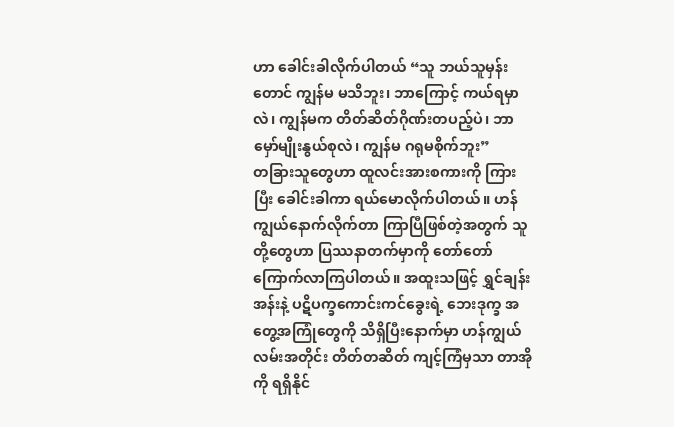ဟာ ခေါင်းခါလိုက်ပါတယ် “သူ ဘယ်သူမှန်းတောင် ကျွန်မ မသိဘူး၊ ဘာကြောင့် ကယ်ရမှာလဲ၊ ကျွန်မက တိတ်ဆိတ်ဂိုဏ်းတပည့်ပဲ၊ ဘာမှော်မျိုးနွယ်စုလဲ၊ ကျွန်မ ဂရုမစိုက်ဘူး”
တခြားသူတွေဟာ ထူလင်းအားစကားကို ကြားပြီး ခေါင်းခါကာ ရယ်မောလိုက်ပါတယ်။ ဟန်ကျွယ်နောက်လိုက်တာ ကြာပြီဖြစ်တဲ့အတွက် သူတို့တွေဟာ ပြဿနာတက်မှာကို တော်တော် ကြောက်လာကြပါတယ်။ အထူးသဖြင့် ရွှင်ချန်းအန်းနဲ့ ပဋိပက္ခကောင်းကင်ခွေးရဲ့ ဘေးဒုက္ခ အတွေ့အကြုံတွေကို သိရှိပြီးနောက်မှာ ဟန်ကျွယ်လမ်းအတိုင်း တိတ်တဆိတ် ကျင့်ကြံမှသာ တာအိုကို ရရှိနိုင်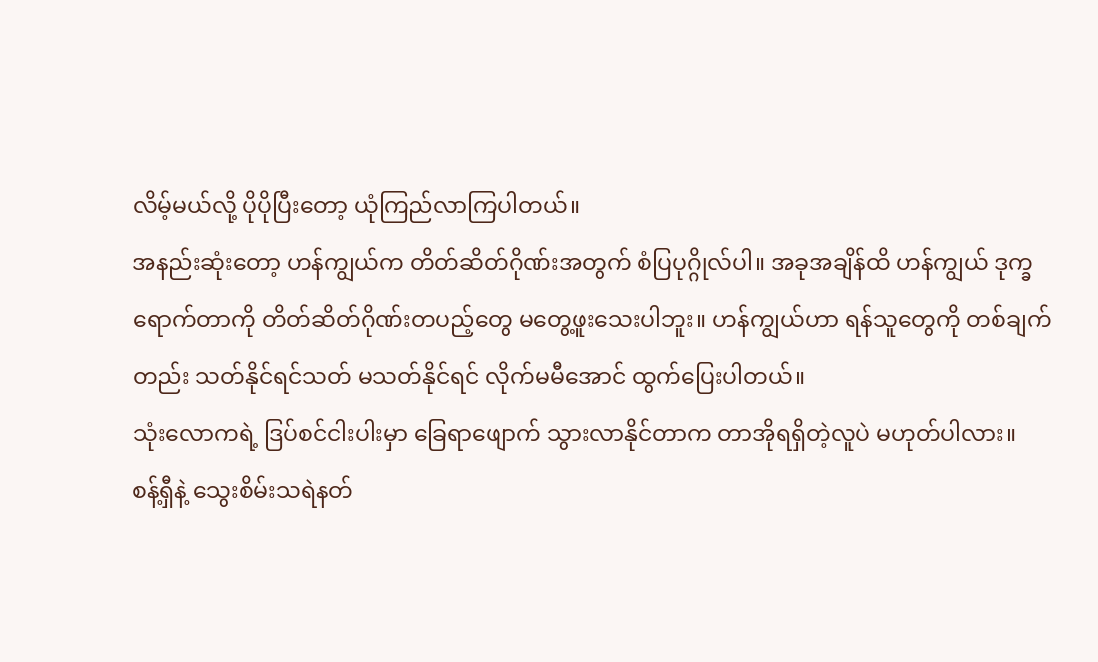လိမ့်မယ်လို့ ပိုပိုပြီးတော့ ယုံကြည်လာကြပါတယ်။
အနည်းဆုံးတော့ ဟန်ကျွယ်က တိတ်ဆိတ်ဂိုဏ်းအတွက် စံပြပုဂ္ဂိုလ်ပါ။ အခုအချိန်ထိ ဟန်ကျွယ် ဒုက္ခရောက်တာကို တိတ်ဆိတ်ဂိုဏ်းတပည့်တွေ မတွေ့ဖူးသေးပါဘူး။ ဟန်ကျွယ်ဟာ ရန်သူတွေကို တစ်ချက်တည်း သတ်နိုင်ရင်သတ် မသတ်နိုင်ရင် လိုက်မမီအောင် ထွက်ပြေးပါတယ်။
သုံးလောကရဲ့ ဒြပ်စင်ငါးပါးမှာ ခြေရာဖျောက် သွားလာနိုင်တာက တာအိုရရှိတဲ့လူပဲ မဟုတ်ပါလား။
စန့်ရှီနဲ့ သွေးစိမ်းသရဲနတ်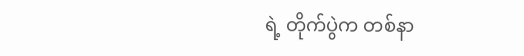ရဲ့ တိုက်ပွဲက တစ်နာ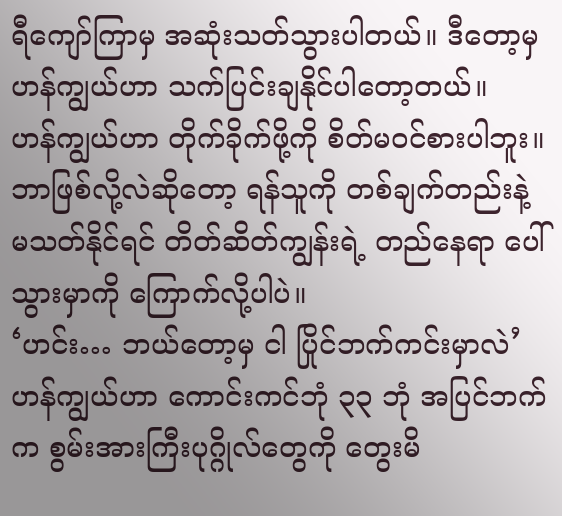ရီကျော်ကြာမှ အဆုံးသတ်သွားပါတယ်။ ဒီတော့မှ ဟန်ကျွယ်ဟာ သက်ပြင်းချနိုင်ပါတော့တယ်။
ဟန်ကျွယ်ဟာ တိုက်ခိုက်ဖို့ကို စိတ်မဝင်စားပါဘူး။ ဘာဖြစ်လို့လဲဆိုတော့ ရန်သူကို တစ်ချက်တည်းနဲ့ မသတ်နိုင်ရင် တိတ်ဆိတ်ကျွန်းရဲ့ တည်နေရာ ပေါ်သွားမှာကို ကြောက်လို့ပါပဲ။
‘ဟင်း… ဘယ်တော့မှ ငါ ပြိုင်ဘက်ကင်းမှာလဲ’
ဟန်ကျွယ်ဟာ ကောင်းကင်ဘုံ ၃၃ ဘုံ အပြင်ဘက်က စွမ်းအားကြီးပုဂ္ဂိုလ်တွေကို တွေးမိ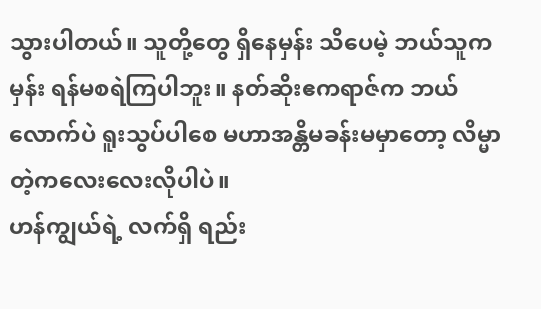သွားပါတယ်။ သူတို့တွေ ရှိနေမှန်း သိပေမဲ့ ဘယ်သူကမှန်း ရန်မစရဲကြပါဘူး။ နတ်ဆိုးဧကရာဇ်က ဘယ်လောက်ပဲ ရူးသွပ်ပါစေ မဟာအန္တိမခန်းမမှာတော့ လိမ္မာတဲ့ကလေးလေးလိုပါပဲ။
ဟန်ကျွယ်ရဲ့ လက်ရှိ ရည်း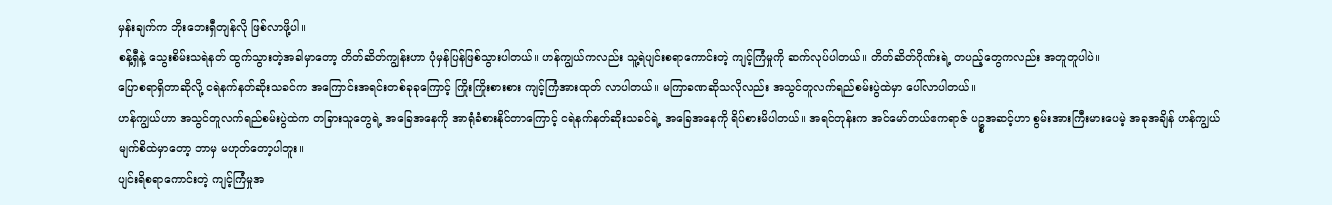မှန်းချက်က ဘိုးဘေးရှီတျန်လို ဖြစ်လာဖို့ပါ။
စန့်ရှီနဲ့ သွေးစိမ်းသရဲနတ် ထွက်သွားတဲ့အခါမှာတော့ တိတ်ဆိတ်ကျွန်းဟာ ပုံမှန်ပြန်ဖြစ်သွားပါတယ်။ ဟန်ကျွယ်ကလည်း သူ့ရဲပျင်းစရာကောင်းတဲ့ ကျင့်ကြံမှုကို ဆက်လုပ်ပါတယ်။ တိတ်ဆိတ်ဂိုဏ်းရဲ့ တပည့်တွေကလည်း အတူတူပါပဲ။
ပြောစရာရှိတာဆိုလို့ ငရဲနက်နတ်ဆိုးသခင်က အကြောင်းအရင်းတစ်ခုခုကြောင့် ကြိုးကြိုးစားစား ကျင့်ကြံအားထုတ် လာပါတယ်။ မကြာခဏဆိုသလိုလည်း အသွင်တူလက်ရည်စမ်းပွဲထဲမှာ ပေါ်လာပါတယ်။
ဟန်ကျွယ်ဟာ အသွင်တူလက်ရည်စမ်းပွဲထဲက တခြားသူတွေရဲ့ အခြေအနေကို အာရုံခံစားနိုင်တာကြောင့် ငရဲနက်နတ်ဆိုးသခင်ရဲ့ အခြေအနေကို ရိပ်စားမိပါတယ်။ အရင်တုန်းက အင်မော်တယ်ဧကရာဇ် ပဥ္စအဆင့်ဟာ စွမ်းအားကြီးမားပေမဲ့ အခုအချိန် ဟန်ကျွယ် မျက်စိထဲမှာတော့ ဘာမှ မဟုတ်တော့ပါဘူး။
ပျင်းရိစရာကောင်းတဲ့ ကျင့်ကြံမှုအ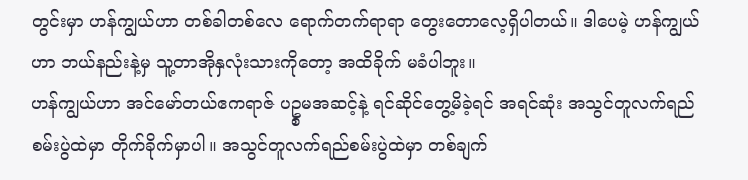တွင်းမှာ ဟန်ကျွယ်ဟာ တစ်ခါတစ်လေ ရောက်တက်ရာရာ တွေးတောလေ့ရှိပါတယ်။ ဒါပေမဲ့ ဟန်ကျွယ်ဟာ ဘယ်နည်းနဲ့မှ သူ့တာအိုနှလုံးသားကိုတော့ အထိခိုက် မခံပါဘူး။
ဟန်ကျွယ်ဟာ အင်မော်တယ်ဧကရာဇ် ပဥ္စမအဆင့်နဲ့ ရင်ဆိုင်တွေ့မိခဲ့ရင် အရင်ဆုံး အသွင်တူလက်ရည်စမ်းပွဲထဲမှာ တိုက်ခိုက်မှာပါ။ အသွင်တူလက်ရည်စမ်းပွဲထဲမှာ တစ်ချက်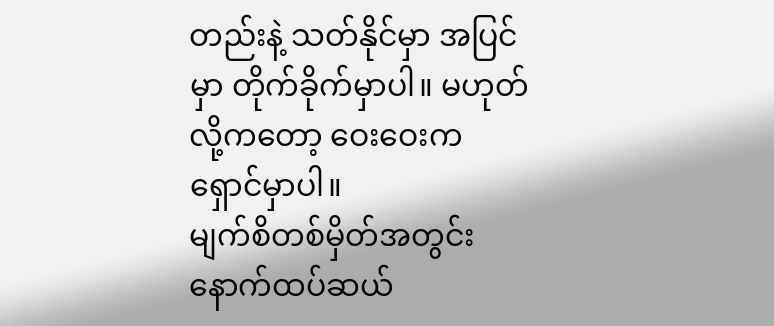တည်းနဲ့ သတ်နိုင်မှာ အပြင်မှာ တိုက်ခိုက်မှာပါ။ မဟုတ်လို့ကတော့ ဝေးဝေးက ရှောင်မှာပါ။
မျက်စိတစ်မှိတ်အတွင်း နောက်ထပ်ဆယ်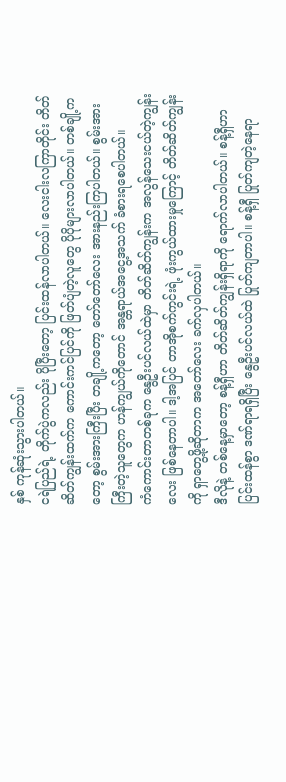နှစ် ကုန်ဆုံးသွားပါတယ်။
ငရဲပြည်ရဲ့ တိုက်ပွဲကလည်း ပိုပြီးတော့ ပြင်းထန်လာပါတယ်။ လေးငါးလကြာတိုင်း တိတ်ဆိတ်ကျွန်းထက်က ကောင်းကင်ပြင်ကို ဖြတ်ပျံတဲ့လူတွေ ပိုပိုများလာပါတယ်။ တစ်ချို့ကတော့ စွမ်းအားကြီးပြီး တချို့ကတော့ တော်တော်လေး အားနည်းကြပါတယ်။ စွမ်းအားကြီးတဲ့သူတွေက ဟန်ကျွယ်ကိုတောင် အန္တရာယ်အငွေ့အသက် ခံစားရစေပါတယ်။
ကံကောင်းတာတစ်ခုက နွေဦးပင်လယ်ထဲမှာ တိတ်ဆိတ်ကျွန်းက အလွန်သေးငယ်တဲ့ကျွန်းလေး ဖြစ်နေတာပါ။ ဒါ့အပြင် တာအိုစက်ကွင်းရဲ့ ဖုံးကွယ်ထားမှုကြောင့် တိတ်ဆိတ်ကျွန်းကို ရှာတွေ့ဖို့ဆိုတာက အတော်လေး ခက်လှပါတယ်။
ဒီလိုနဲ့ တစ်နေ့မှာတော့ စန့်ရှီဟာ တိတ်ဆိတ်ကျွန်းရှိရာကို ရောက်လာပါတယ်။ စန့်ရှီဟာ ပြင်းထန်စွာ ဒဏ်ရာရရှိပြီး နွေဦးပင်လယ်ထဲ ပြုတ်ကျတာပါ။ စန့်ရှီ ပြုတ်ကျတဲ့နေရာ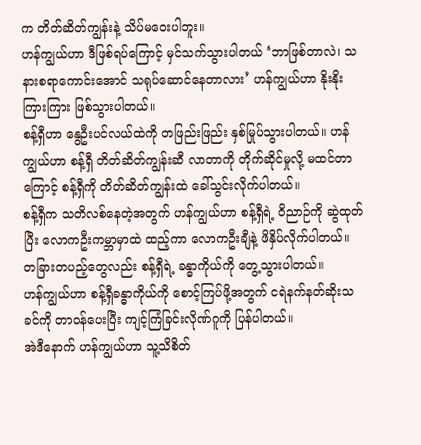က တိတ်ဆိတ်ကျွန်းနဲ့ သိပ်မဝေးပါဘူး။
ဟန်ကျွယ်ဟာ ဒီဖြစ်ရပ်ကြောင့် မှင်သက်သွားပါတယ် ‘ဘာဖြစ်တာလဲ၊ သနားစရာကောင်းအောင် သရုပ်ဆောင်နေတာလား’ ဟန်ကျွယ်ဟာ နိုးနိုးကြားကြား ဖြစ်သွားပါတယ်။
စန့်ရှီဟာ နွေဦးပင်လယ်ထဲကို တဖြည်းဖြည်း နှစ်မြုပ်သွားပါတယ်။ ဟန်ကျွယ်ဟာ စန့်ရှီ တိတ်ဆိတ်ကျွန်းဆီ လာတာကို တိုက်ဆိုင်မှုလို့ မထင်တာကြောင့် စန့်ရှီကို တိတ်ဆိတ်ကျွန်းထဲ ခေါ်သွင်းလိုက်ပါတယ်။
စန့်ရှီက သတိလစ်နေတဲ့အတွက် ဟန်ကျွယ်ဟာ စန့်ရှီရဲ့ ဝိညာဉ်ကို ဆွဲထုတ်ပြီး လောကဦးကမ္ဘာမှာထဲ ထည့်ကာ လောကဦးချီနဲ့ ဖိနှိပ်လိုက်ပါတယ်။
တခြားတပည့်တွေလည်း စန့်ရှီရဲ့ ခန္ဓာကိုယ်ကို တွေ့သွားပါတယ်။
ဟန်ကျွယ်ဟာ စန့်ရှီခန္ဓာကိုယ်ကို စောင့်ကြပ်ဖို့အတွက် ငရဲနက်နတ်ဆိုးသခင်ကို တာဝန်ပေးပြီး ကျင့်ကြံခြင်းလိုဏ်ဂူကို ပြန်ပါတယ်။
အဲဒီနောက် ဟန်ကျွယ်ဟာ သူ့သိစိတ်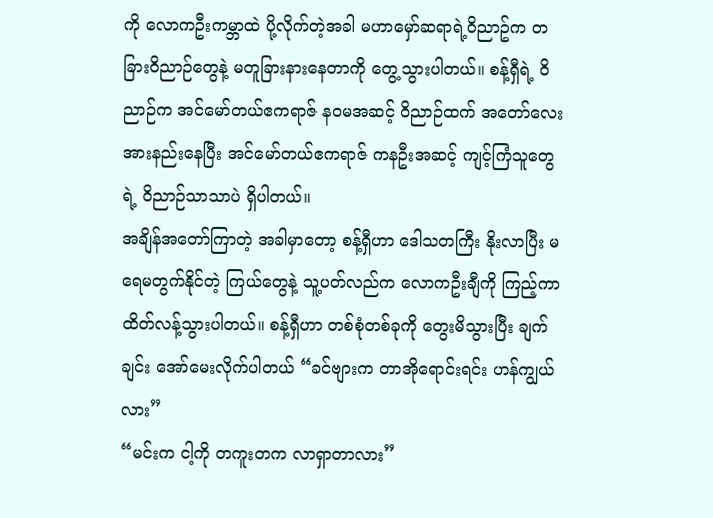ကို လောကဦးကမ္ဘာထဲ ပို့လိုက်တဲ့အခါ မဟာမှော်ဆရာရဲ့ဝိညာဥ်က တခြားဝိညာဉ်တွေနဲ့ မတူခြားနားနေတာကို တွေ့သွားပါတယ်။ စန့်ရှီရဲ့ ဝိညာဉ်က အင်မော်တယ်ဧကရာဇ် နဝမအဆင့် ဝိညာဉ်ထက် အတော်လေး အားနည်းနေပြီး အင်မော်တယ်ဧကရာဇ် ကနဦးအဆင့် ကျင့်ကြံသူတွေရဲ့ ဝိညာဉ်သာသာပဲ ရှိပါတယ်။
အချိန်အတော်ကြာတဲ့ အခါမှာတော့ စန့်ရှီဟာ ဒေါသတကြီး နိုးလာပြီး မရေမတွက်နိုင်တဲ့ ကြယ်တွေနဲ့ သူ့ပတ်လည်က လောကဦးချီကို ကြည့်ကာ ထိတ်လန့်သွားပါတယ်။ စန့်ရှီဟာ တစ်စုံတစ်ခုကို တွေးမိသွားပြီး ချက်ချင်း အော်မေးလိုက်ပါတယ် “ခင်ဗျားက တာအိုရောင်းရင်း ဟန်ကျွယ်လား”
“မင်းက ငါ့ကို တကူးတက လာရှာတာလား”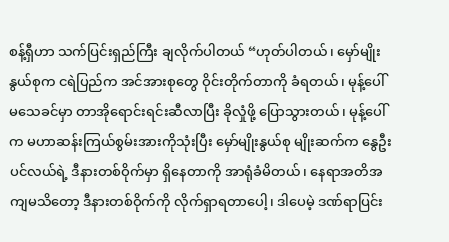စန့်ရှီဟာ သက်ပြင်းရှည်ကြီး ချလိုက်ပါတယ် “ဟုတ်ပါတယ်၊ မှော်မျိုးနွယ်စုက ငရဲပြည်က အင်အားစုတွေ ဝိုင်းတိုက်တာကို ခံရတယ်၊ မုန့်ပေါ်မသေခင်မှာ တာအိုရောင်းရင်းဆီလာပြီး ခိုလှုံဖို့ ပြောသွားတယ်၊ မုန့်ပေါ်က မဟာဆန်းကြယ်စွမ်းအားကိုသုံးပြီး မှော်မျိုးနွယ်စု မျိုးဆက်က နွေဦးပင်လယ်ရဲ့ ဒီနားတစ်ဝိုက်မှာ ရှိနေတာကို အာရုံခံမိတယ်၊ နေရာအတိအကျမသိတော့ ဒီနားတစ်ဝိုက်ကို လိုက်ရှာရတာပေါ့၊ ဒါပေမဲ့ ဒဏ်ရာပြင်း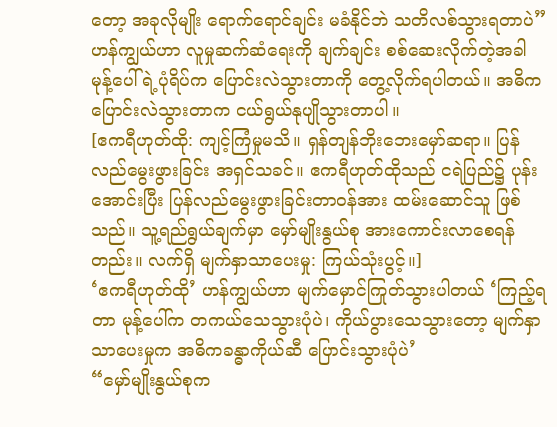တော့ အခုလိုမျိုး ရောက်ရောင်ချင်း မခံနိုင်ဘဲ သတိလစ်သွားရတာပဲ”
ဟန်ကျွယ်ဟာ လူမှုဆက်ဆံရေးကို ချက်ချင်း စစ်ဆေးလိုက်တဲ့အခါ မုန့်ပေါ်ရဲ့ပုံရိပ်က ပြောင်းလဲသွားတာကို တွေ့လိုက်ရပါတယ်။ အဓိကပြောင်းလဲသွားတာက ငယ်ရွယ်နုပျိုသွားတာပါ။
[ဧကရီဟုတ်ထို: ကျင့်ကြံမှုမသိ။ ရှန်တျန်ဘိုးဘေးမှော်ဆရာ။ ပြန်လည်မွေးဖွားခြင်း အရှင်သခင်။ ဧကရီဟုတ်ထိုသည် ငရဲပြည်၌ ပုန်းအောင်းပြီး ပြန်လည်မွေးဖွားခြင်းတာဝန်အား ထမ်းဆောင်သူ ဖြစ်သည်။ သူ့ရည်ရွယ်ချက်မှာ မှော်မျိုးနွယ်စု အားကောင်းလာစေရန်တည်း။ လက်ရှိ မျက်နှာသာပေးမှု: ကြယ်သုံးပွင့်။]
‘ဧကရီဟုတ်ထို’ ဟန်ကျွယ်ဟာ မျက်မှောင်ကြုတ်သွားပါတယ် ‘ကြည့်ရတာ မုန့်ပေါ်က တကယ်သေသွားပုံပဲ၊ ကိုယ်ပွားသေသွားတော့ မျက်နှာသာပေးမှုက အဓိကခန္ဓာကိုယ်ဆီ ပြောင်းသွားပုံပဲ’
“မှော်မျိုးနွယ်စုက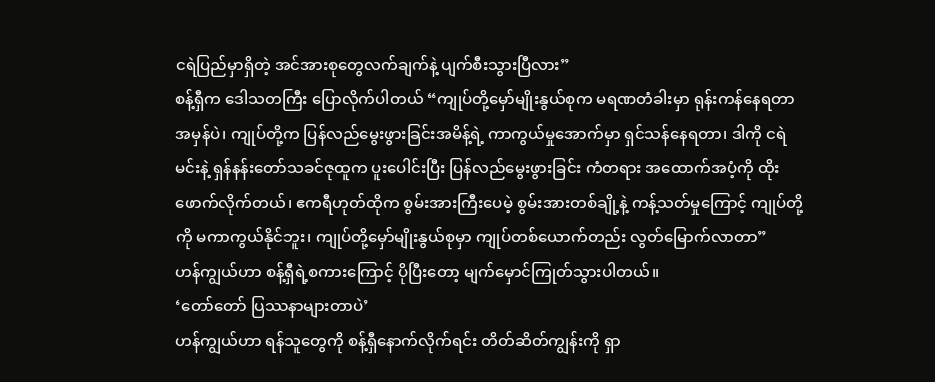ငရဲပြည်မှာရှိတဲ့ အင်အားစုတွေလက်ချက်နဲ့ ပျက်စီးသွားပြီလား”
စန့်ရှီက ဒေါသတကြီး ပြောလိုက်ပါတယ် “ကျုပ်တို့မှော်မျိုးနွယ်စုက မရဏတံခါးမှာ ရုန်းကန်နေရတာ အမှန်ပဲ၊ ကျုပ်တို့က ပြန်လည်မွေးဖွားခြင်းအမိန့်ရဲ့ ကာကွယ်မှုအောက်မှာ ရှင်သန်နေရတာ၊ ဒါကို ငရဲမင်းနဲ့ ရှန်နန်းတော်သခင်ဇုထူက ပူးပေါင်းပြီး ပြန်လည်မွေးဖွားခြင်း ကံတရား အထောက်အပံ့ကို ထိုးဖောက်လိုက်တယ်၊ ဧကရီဟုတ်ထိုက စွမ်းအားကြီးပေမဲ့ စွမ်းအားတစ်ချို့နဲ့ ကန့်သတ်မှုကြောင့် ကျုပ်တို့ကို မကာကွယ်နိုင်ဘူး၊ ကျုပ်တို့မှော်မျိုးနွယ်စုမှာ ကျုပ်တစ်ယောက်တည်း လွတ်မြောက်လာတာ”
ဟန်ကျွယ်ဟာ စန့်ရှီရဲ့စကားကြောင့် ပိုပြီးတော့ မျက်မှောင်ကြုတ်သွားပါတယ်။
‘တော်တော် ပြဿနာများတာပဲ’
ဟန်ကျွယ်ဟာ ရန်သူတွေကို စန့်ရှီနောက်လိုက်ရင်း တိတ်ဆိတ်ကျွန်းကို ရှာ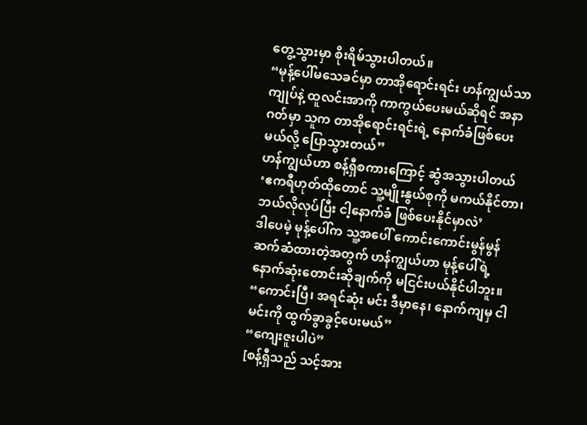တွေ့သွားမှာ စိုးရိမ်သွားပါတယ်။
“မုန့်ပေါ်မသေခင်မှာ တာအိုရောင်းရင်း ဟန်ကျွယ်သာ ကျုပ်နဲ့ ထူလင်းအာကို ကာကွယ်ပေးမယ်ဆိုရင် အနာဂတ်မှာ သူက တာအိုရောင်းရင်းရဲ့ နောက်ခံဖြစ်ပေးမယ်လို့ ပြောသွားတယ်”
ဟန်ကျွယ်ဟာ စန့်ရှီစကားကြောင့် ဆွံအသွားပါတယ် ‘ဧကရီဟုတ်ထိုတောင် သူ့မျိုးနွယ်စုကို မကယ်နိုင်တာ၊ ဘယ်လိုလုပ်ပြီး ငါ့နောက်ခံ ဖြစ်ပေးနိုင်မှာလဲ’
ဒါပေမဲ့ မုန့်ပေါ်က သူ့အပေါ် ကောင်းကောင်းမွန်မွန် ဆက်ဆံထားတဲ့အတွက် ဟန်ကျွယ်ဟာ မုန့်ပေါ်ရဲ့ နောက်ဆုံးတောင်းဆိုချက်ကို မငြင်းပယ်နိုင်ပါဘူး။
“ကောင်းပြီ၊ အရင်ဆုံး မင်း ဒီမှာနေ၊ နောက်ကျမှ ငါ မင်းကို ထွက်ခွာခွင့်ပေးမယ်”
“ကျေးဇူးပါပဲ”
[စန့်ရှီသည် သင့်အား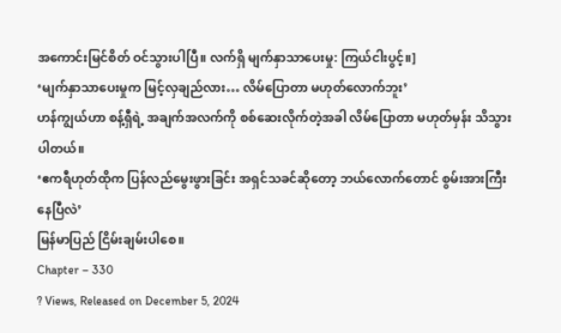အကောင်းမြင်စိတ် ဝင်သွားပါပြီ။ လက်ရှိ မျက်နှာသာပေးမှု: ကြယ်ငါးပွင့်။]
‘မျက်နှာသာပေးမှုက မြင့်လှချည်လား… လိမ်ပြောတာ မဟုတ်လောက်ဘူး’
ဟန်ကျွယ်ဟာ စန့်ရှီရဲ့ အချက်အလက်ကို စစ်ဆေးလိုက်တဲ့အခါ လိမ်ပြောတာ မဟုတ်မှန်း သိသွားပါတယ်။
‘ဧကရီဟုတ်ထိုက ပြန်လည်မွေးဖွားခြင်း အရှင်သခင်ဆိုတော့ ဘယ်လောက်တောင် စွမ်းအားကြီးနေပြီလဲ’
မြန်မာပြည် ငြိမ်းချမ်းပါစေ။
Chapter – 330
? Views, Released on December 5, 2024